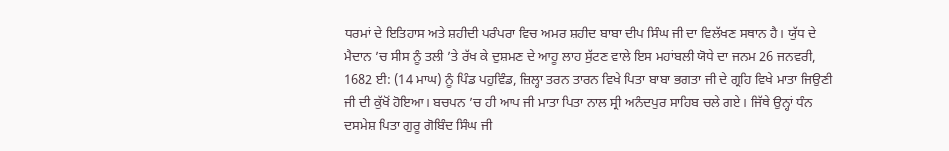ਧਰਮਾਂ ਦੇ ਇਤਿਹਾਸ ਅਤੇ ਸ਼ਹੀਦੀ ਪਰੰਪਰਾ ਵਿਚ ਅਮਰ ਸ਼ਹੀਦ ਬਾਬਾ ਦੀਪ ਸਿੰਘ ਜੀ ਦਾ ਵਿਲੱਖਣ ਸਥਾਨ ਹੈ। ਯੁੱਧ ਦੇ ਮੈਦਾਨ ’ਚ ਸੀਸ ਨੂੰ ਤਲੀ ’ਤੇ ਰੱਖ ਕੇ ਦੁਸ਼ਮਣ ਦੇ ਆਹੂ ਲਾਹ ਸੁੱਟਣ ਵਾਲੇ ਇਸ ਮਹਾਂਬਲੀ ਯੋਧੇ ਦਾ ਜਨਮ 26 ਜਨਵਰੀ, 1682 ਈ: (14 ਮਾਘ) ਨੂੰ ਪਿੰਡ ਪਹੁਵਿੰਡ, ਜ਼ਿਲ੍ਹਾ ਤਰਨ ਤਾਰਨ ਵਿਖੇ ਪਿਤਾ ਬਾਬਾ ਭਗਤਾ ਜੀ ਦੇ ਗ੍ਰਹਿ ਵਿਖੇ ਮਾਤਾ ਜਿਉਣੀ ਜੀ ਦੀ ਕੁੱਖੋਂ ਹੋਇਆ। ਬਚਪਨ ’ਚ ਹੀ ਆਪ ਜੀ ਮਾਤਾ ਪਿਤਾ ਨਾਲ ਸ੍ਰੀ ਅਨੰਦਪੁਰ ਸਾਹਿਬ ਚਲੇ ਗਏ। ਜਿੱਥੇ ਉਨ੍ਹਾਂ ਧੰਨ ਦਸਮੇਸ਼ ਪਿਤਾ ਗੁਰੂ ਗੋਬਿੰਦ ਸਿੰਘ ਜੀ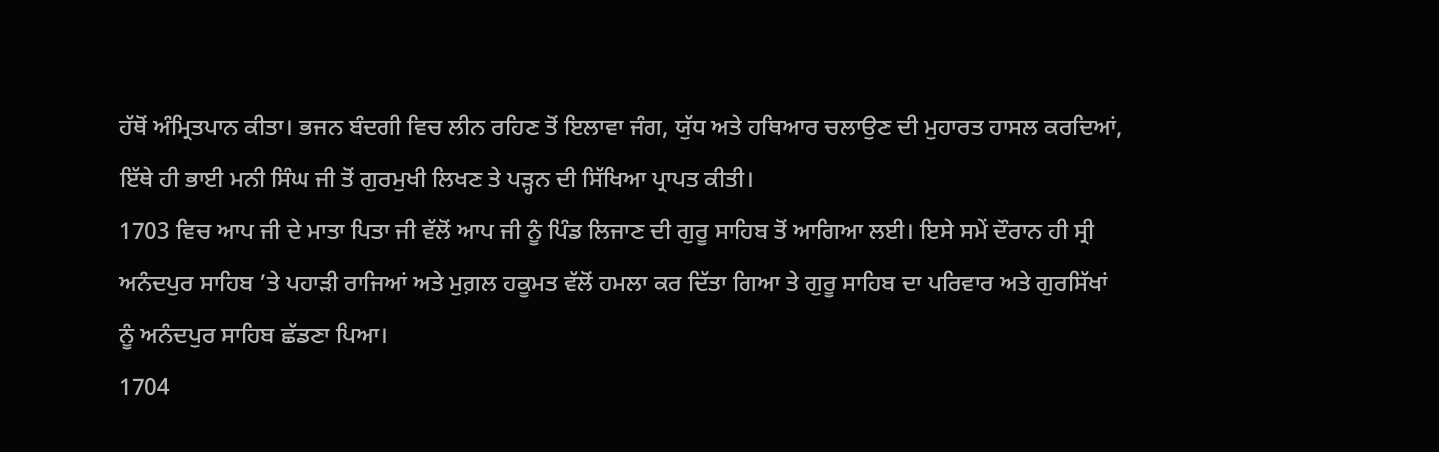ਹੱਥੋਂ ਅੰਮ੍ਰਿਤਪਾਨ ਕੀਤਾ। ਭਜਨ ਬੰਦਗੀ ਵਿਚ ਲੀਨ ਰਹਿਣ ਤੋਂ ਇਲਾਵਾ ਜੰਗ, ਯੁੱਧ ਅਤੇ ਹਥਿਆਰ ਚਲਾਉਣ ਦੀ ਮੁਹਾਰਤ ਹਾਸਲ ਕਰਦਿਆਂ, ਇੱਥੇ ਹੀ ਭਾਈ ਮਨੀ ਸਿੰਘ ਜੀ ਤੋਂ ਗੁਰਮੁਖੀ ਲਿਖਣ ਤੇ ਪੜ੍ਹਨ ਦੀ ਸਿੱਖਿਆ ਪ੍ਰਾਪਤ ਕੀਤੀ।
1703 ਵਿਚ ਆਪ ਜੀ ਦੇ ਮਾਤਾ ਪਿਤਾ ਜੀ ਵੱਲੋਂ ਆਪ ਜੀ ਨੂੰ ਪਿੰਡ ਲਿਜਾਣ ਦੀ ਗੁਰੂ ਸਾਹਿਬ ਤੋਂ ਆਗਿਆ ਲਈ। ਇਸੇ ਸਮੇਂ ਦੌਰਾਨ ਹੀ ਸ੍ਰੀ ਅਨੰਦਪੁਰ ਸਾਹਿਬ ’ਤੇ ਪਹਾੜੀ ਰਾਜਿਆਂ ਅਤੇ ਮੁਗ਼ਲ ਹਕੂਮਤ ਵੱਲੋਂ ਹਮਲਾ ਕਰ ਦਿੱਤਾ ਗਿਆ ਤੇ ਗੁਰੂ ਸਾਹਿਬ ਦਾ ਪਰਿਵਾਰ ਅਤੇ ਗੁਰਸਿੱਖਾਂ ਨੂੰ ਅਨੰਦਪੁਰ ਸਾਹਿਬ ਛੱਡਣਾ ਪਿਆ।
1704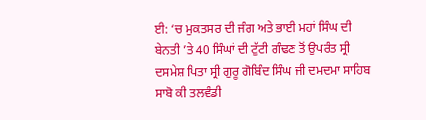ਈ: ‘ਚ ਮੁਕਤਸਰ ਦੀ ਜੰਗ ਅਤੇ ਭਾਈ ਮਹਾਂ ਸਿੰਘ ਦੀ ਬੇਨਤੀ ’ਤੇ 40 ਸਿੰਘਾਂ ਦੀ ਟੁੱਟੀ ਗੰਢਣ ਤੋਂ ਉਪਰੰਤ ਸ੍ਰੀ ਦਸਮੇਸ਼ ਪਿਤਾ ਸ੍ਰੀ ਗੁਰੂ ਗੋਬਿੰਦ ਸਿੰਘ ਜੀ ਦਮਦਮਾ ਸਾਹਿਬ ਸਾਬੋ ਕੀ ਤਲਵੰਡੀ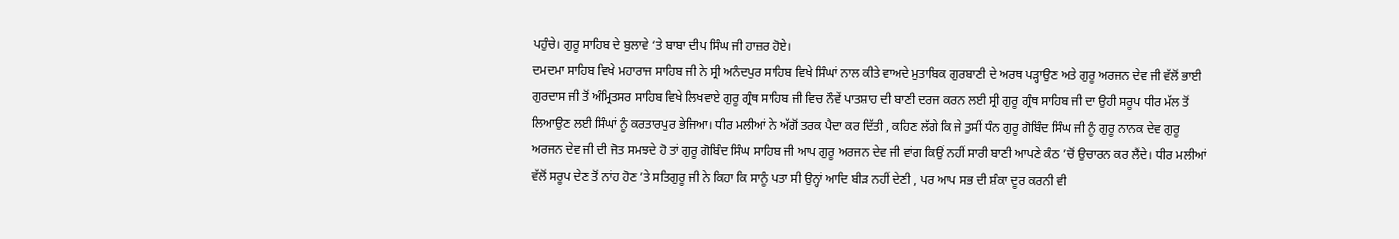ਪਹੁੰਚੇ। ਗੁਰੂ ਸਾਹਿਬ ਦੇ ਬੁਲਾਵੇ ‘ਤੇ ਬਾਬਾ ਦੀਪ ਸਿੰਘ ਜੀ ਹਾਜ਼ਰ ਹੋਏ।
ਦਮਦਮਾ ਸਾਹਿਬ ਵਿਖੇ ਮਹਾਰਾਜ ਸਾਹਿਬ ਜੀ ਨੇ ਸ੍ਰੀ ਅਨੰਦਪੁਰ ਸਾਹਿਬ ਵਿਖੇ ਸਿੰਘਾਂ ਨਾਲ ਕੀਤੇ ਵਾਅਦੇ ਮੁਤਾਬਿਕ ਗੁਰਬਾਣੀ ਦੇ ਅਰਥ ਪੜ੍ਹਾਉਣ ਅਤੇ ਗੁਰੂ ਅਰਜਨ ਦੇਵ ਜੀ ਵੱਲੋਂ ਭਾਈ ਗੁਰਦਾਸ ਜੀ ਤੋਂ ਅੰਮ੍ਰਿਤਸਰ ਸਾਹਿਬ ਵਿਖੇ ਲਿਖਵਾਏ ਗੁਰੂ ਗ੍ਰੰਥ ਸਾਹਿਬ ਜੀ ਵਿਚ ਨੌਵੇਂ ਪਾਤਸ਼ਾਹ ਦੀ ਬਾਣੀ ਦਰਜ ਕਰਨ ਲਈ ਸ੍ਰੀ ਗੁਰੂ ਗ੍ਰੰਥ ਸਾਹਿਬ ਜੀ ਦਾ ਉਹੀ ਸਰੂਪ ਧੀਰ ਮੱਲ ਤੋਂ ਲਿਆਉਣ ਲਈ ਸਿੰਘਾਂ ਨੂੰ ਕਰਤਾਰਪੁਰ ਭੇਜਿਆ। ਧੀਰ ਮਲੀਆਂ ਨੇ ਅੱਗੋਂ ਤਰਕ ਪੈਦਾ ਕਰ ਦਿੱਤੀ , ਕਹਿਣ ਲੱਗੇ ਕਿ ਜੇ ਤੁਸੀਂ ਧੰਨ ਗੁਰੂ ਗੋਬਿੰਦ ਸਿੰਘ ਜੀ ਨੂੰ ਗੁਰੂ ਨਾਨਕ ਦੇਵ ਗੁਰੂ ਅਰਜਨ ਦੇਵ ਜੀ ਦੀ ਜੋਤ ਸਮਝਦੇ ਹੋ ਤਾਂ ਗੁਰੂ ਗੋਬਿੰਦ ਸਿੰਘ ਸਾਹਿਬ ਜੀ ਆਪ ਗੁਰੂ ਅਰਜਨ ਦੇਵ ਜੀ ਵਾਂਗ ਕਿਉਂ ਨਹੀਂ ਸਾਰੀ ਬਾਣੀ ਆਪਣੇ ਕੰਠ ’ਚੋਂ ਉਚਾਰਨ ਕਰ ਲੈਂਦੇ। ਧੀਰ ਮਲੀਆਂ ਵੱਲੋਂ ਸਰੂਪ ਦੇਣ ਤੋਂ ਨਾਂਹ ਹੋਣ ’ਤੇ ਸਤਿਗੁਰੂ ਜੀ ਨੇ ਕਿਹਾ ਕਿ ਸਾਨੂੰ ਪਤਾ ਸੀ ਉਨ੍ਹਾਂ ਆਦਿ ਬੀੜ ਨਹੀਂ ਦੇਣੀ , ਪਰ ਆਪ ਸਭ ਦੀ ਸ਼ੰਕਾ ਦੂਰ ਕਰਨੀ ਵੀ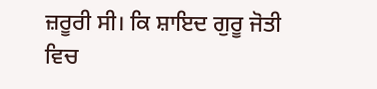ਜ਼ਰੂਰੀ ਸੀ। ਕਿ ਸ਼ਾਇਦ ਗੁਰੂ ਜੋਤੀ ਵਿਚ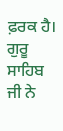ਫ਼ਰਕ ਹੈ।
ਗੁਰੂ ਸਾਹਿਬ ਜੀ ਨੇ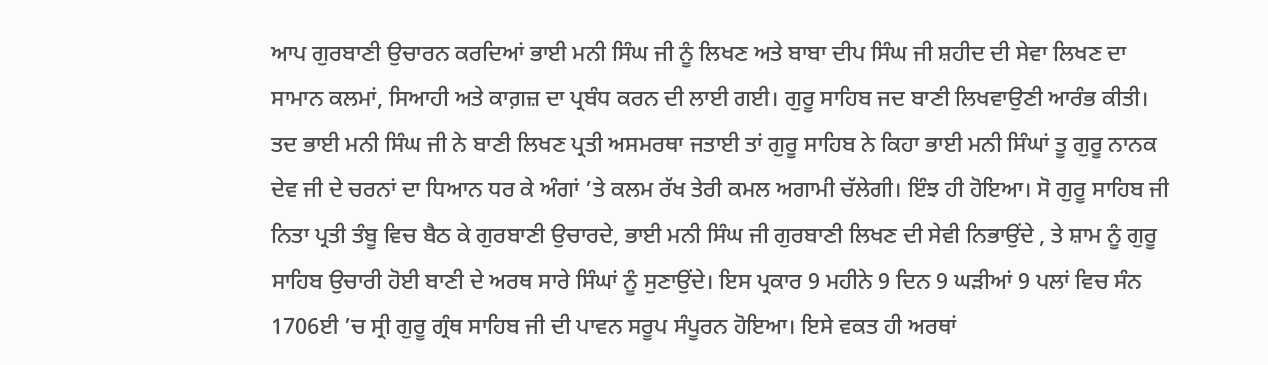ਆਪ ਗੁਰਬਾਣੀ ਉਚਾਰਨ ਕਰਦਿਆਂ ਭਾਈ ਮਨੀ ਸਿੰਘ ਜੀ ਨੂੰ ਲਿਖਣ ਅਤੇ ਬਾਬਾ ਦੀਪ ਸਿੰਘ ਜੀ ਸ਼ਹੀਦ ਦੀ ਸੇਵਾ ਲਿਖਣ ਦਾ ਸਾਮਾਨ ਕਲਮਾਂ, ਸਿਆਹੀ ਅਤੇ ਕਾਗ਼ਜ਼ ਦਾ ਪ੍ਰਬੰਧ ਕਰਨ ਦੀ ਲਾਈ ਗਈ। ਗੁਰੂ ਸਾਹਿਬ ਜਦ ਬਾਣੀ ਲਿਖਵਾਉਣੀ ਆਰੰਭ ਕੀਤੀ। ਤਦ ਭਾਈ ਮਨੀ ਸਿੰਘ ਜੀ ਨੇ ਬਾਣੀ ਲਿਖਣ ਪ੍ਰਤੀ ਅਸਮਰਥਾ ਜਤਾਈ ਤਾਂ ਗੁਰੂ ਸਾਹਿਬ ਨੇ ਕਿਹਾ ਭਾਈ ਮਨੀ ਸਿੰਘਾਂ ਤੂ ਗੁਰੂ ਨਾਨਕ ਦੇਵ ਜੀ ਦੇ ਚਰਨਾਂ ਦਾ ਧਿਆਨ ਧਰ ਕੇ ਅੰਗਾਂ ’ਤੇ ਕਲਮ ਰੱਖ ਤੇਰੀ ਕਮਲ ਅਗਾਮੀ ਚੱਲੇਗੀ। ਇੰਝ ਹੀ ਹੋਇਆ। ਸੋ ਗੁਰੂ ਸਾਹਿਬ ਜੀ ਨਿਤਾ ਪ੍ਰਤੀ ਤੰਬੂ ਵਿਚ ਬੈਠ ਕੇ ਗੁਰਬਾਣੀ ਉਚਾਰਦੇ, ਭਾਈ ਮਨੀ ਸਿੰਘ ਜੀ ਗੁਰਬਾਣੀ ਲਿਖਣ ਦੀ ਸੇਵੀ ਨਿਭਾਉਂਦੇ , ਤੇ ਸ਼ਾਮ ਨੂੰ ਗੁਰੂ ਸਾਹਿਬ ਉਚਾਰੀ ਹੋਈ ਬਾਣੀ ਦੇ ਅਰਥ ਸਾਰੇ ਸਿੰਘਾਂ ਨੂੰ ਸੁਣਾਉਂਦੇ। ਇਸ ਪ੍ਰਕਾਰ 9 ਮਹੀਨੇ 9 ਦਿਨ 9 ਘੜੀਆਂ 9 ਪਲਾਂ ਵਿਚ ਸੰਨ 1706ਈ ’ਚ ਸ੍ਰੀ ਗੁਰੂ ਗ੍ਰੰਥ ਸਾਹਿਬ ਜੀ ਦੀ ਪਾਵਨ ਸਰੂਪ ਸੰਪੂਰਨ ਹੋਇਆ। ਇਸੇ ਵਕਤ ਹੀ ਅਰਥਾਂ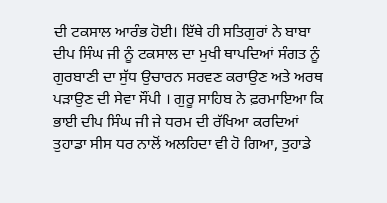ਦੀ ਟਕਸਾਲ ਆਰੰਭ ਹੋਈ। ਇੱਥੇ ਹੀ ਸਤਿਗੁਰਾਂ ਨੇ ਬਾਬਾ ਦੀਪ ਸਿੰਘ ਜੀ ਨੂੰ ਟਕਸਾਲ ਦਾ ਮੁਖੀ ਥਾਪਦਿਆਂ ਸੰਗਤ ਨੂੰ ਗੁਰਬਾਣੀ ਦਾ ਸੁੱਧ ਉਚਾਰਨ ਸਰਵਣ ਕਰਾਉਣ ਅਤੇ ਅਰਥ ਪੜਾਉਣ ਦੀ ਸੇਵਾ ਸੌਂਪੀ । ਗੁਰੂ ਸਾਹਿਬ ਨੇ ਫ਼ਰਮਾਇਆ ਕਿ ਭਾਈ ਦੀਪ ਸਿੰਘ ਜੀ ਜੇ ਧਰਮ ਦੀ ਰੱਖਿਆ ਕਰਦਿਆਂ ਤੁਹਾਡਾ ਸੀਸ ਧਰ ਨਾਲੋਂ ਅਲਹਿਦਾ ਵੀ ਹੋ ਗਿਆ, ਤੁਹਾਡੇ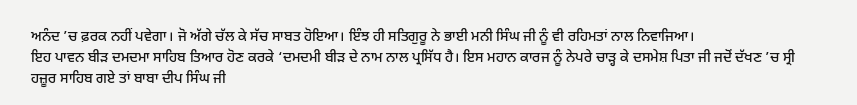ਅਨੰਦ ’ਚ ਫ਼ਰਕ ਨਹੀਂ ਪਵੇਗਾ। ਜੋ ਅੱਗੇ ਚੱਲ ਕੇ ਸੱਚ ਸਾਬਤ ਹੋਇਆ। ਇੰਝ ਹੀ ਸਤਿਗੁਰੂ ਨੇ ਭਾਈ ਮਨੀ ਸਿੰਘ ਜੀ ਨੂੰ ਵੀ ਰਹਿਮਤਾਂ ਨਾਲ ਨਿਵਾਜਿਆ।
ਇਹ ਪਾਵਨ ਬੀੜ ਦਮਦਮਾ ਸਾਹਿਬ ਤਿਆਰ ਹੋਣ ਕਰਕੇ ‘ਦਮਦਮੀ ਬੀੜ ਦੇ ਨਾਮ ਨਾਲ ਪ੍ਰਸਿੱਧ ਹੈ। ਇਸ ਮਹਾਨ ਕਾਰਜ ਨੂੰ ਨੇਪਰੇ ਚਾੜ੍ਹ ਕੇ ਦਸਮੇਸ਼ ਪਿਤਾ ਜੀ ਜਦੋਂ ਦੱਖਣ ’ਚ ਸ੍ਰੀ ਹਜ਼ੂਰ ਸਾਹਿਬ ਗਏ ਤਾਂ ਬਾਬਾ ਦੀਪ ਸਿੰਘ ਜੀ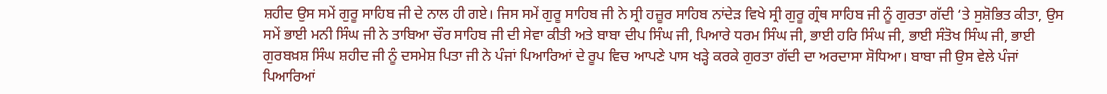ਸ਼ਹੀਦ ਉਸ ਸਮੇਂ ਗੁਰੂ ਸਾਹਿਬ ਜੀ ਦੇ ਨਾਲ ਹੀ ਗਏ। ਜਿਸ ਸਮੇਂ ਗੁਰੂ ਸਾਹਿਬ ਜੀ ਨੇ ਸ੍ਰੀ ਹਜ਼ੂਰ ਸਾਹਿਬ ਨਾਂਦੇੜ ਵਿਖੇ ਸ੍ਰੀ ਗੁਰੂ ਗ੍ਰੰਥ ਸਾਹਿਬ ਜੀ ਨੂੰ ਗੁਰਤਾ ਗੱਦੀ ‘ਤੇ ਸੁਸ਼ੋਭਿਤ ਕੀਤਾ, ਉਸ ਸਮੇਂ ਭਾਈ ਮਨੀ ਸਿੰਘ ਜੀ ਨੇ ਤਾਬਿਆ ਚੌਰ ਸਾਹਿਬ ਜੀ ਦੀ ਸੇਵਾ ਕੀਤੀ ਅਤੇ ਬਾਬਾ ਦੀਪ ਸਿੰਘ ਜੀ, ਪਿਆਰੇ ਧਰਮ ਸਿੰਘ ਜੀ, ਭਾਈ ਹਰਿ ਸਿੰਘ ਜੀ, ਭਾਈ ਸੰਤੋਖ ਸਿੰਘ ਜੀ, ਭਾਈ ਗੁਰਬਖ਼ਸ਼ ਸਿੰਘ ਸ਼ਹੀਦ ਜੀ ਨੂੰ ਦਸਮੇਸ਼ ਪਿਤਾ ਜੀ ਨੇ ਪੰਜਾਂ ਪਿਆਰਿਆਂ ਦੇ ਰੂਪ ਵਿਚ ਆਪਣੇ ਪਾਸ ਖੜ੍ਹੇ ਕਰਕੇ ਗੁਰਤਾ ਗੱਦੀ ਦਾ ਅਰਦਾਸਾ ਸੋਧਿਆ। ਬਾਬਾ ਜੀ ਉਸ ਵੇਲੇ ਪੰਜਾਂ ਪਿਆਰਿਆਂ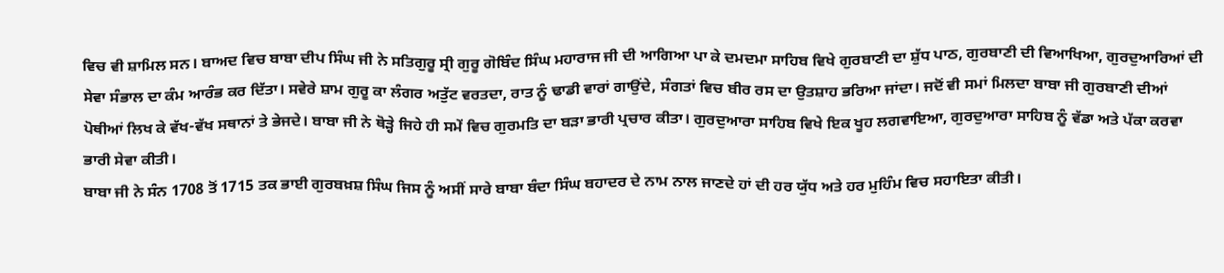ਵਿਚ ਵੀ ਸ਼ਾਮਿਲ ਸਨ। ਬਾਅਦ ਵਿਚ ਬਾਬਾ ਦੀਪ ਸਿੰਘ ਜੀ ਨੇ ਸਤਿਗੁਰੂ ਸ੍ਰੀ ਗੁਰੂ ਗੋਬਿੰਦ ਸਿੰਘ ਮਹਾਰਾਜ ਜੀ ਦੀ ਆਗਿਆ ਪਾ ਕੇ ਦਮਦਮਾ ਸਾਹਿਬ ਵਿਖੇ ਗੁਰਬਾਣੀ ਦਾ ਸ਼ੁੱਧ ਪਾਠ, ਗੁਰਬਾਣੀ ਦੀ ਵਿਆਖਿਆ, ਗੁਰਦੁਆਰਿਆਂ ਦੀ ਸੇਵਾ ਸੰਭਾਲ ਦਾ ਕੰਮ ਆਰੰਭ ਕਰ ਦਿੱਤਾ। ਸਵੇਰੇ ਸ਼ਾਮ ਗੁਰੂ ਕਾ ਲੰਗਰ ਅਤੁੱਟ ਵਰਤਦਾ, ਰਾਤ ਨੂੰ ਢਾਡੀ ਵਾਰਾਂ ਗਾਉਂਦੇ, ਸੰਗਤਾਂ ਵਿਚ ਬੀਰ ਰਸ ਦਾ ਉਤਸ਼ਾਹ ਭਰਿਆ ਜਾਂਦਾ। ਜਦੋਂ ਵੀ ਸਮਾਂ ਮਿਲਦਾ ਬਾਬਾ ਜੀ ਗੁਰਬਾਣੀ ਦੀਆਂ ਪੋਥੀਆਂ ਲਿਖ ਕੇ ਵੱਖ-ਵੱਖ ਸਥਾਨਾਂ ਤੇ ਭੇਜਦੇ। ਬਾਬਾ ਜੀ ਨੇ ਥੋੜ੍ਹੇ ਜਿਹੇ ਹੀ ਸਮੇਂ ਵਿਚ ਗੁਰਮਤਿ ਦਾ ਬੜਾ ਭਾਰੀ ਪ੍ਰਚਾਰ ਕੀਤਾ। ਗੁਰਦੁਆਰਾ ਸਾਹਿਬ ਵਿਖੇ ਇਕ ਖੂਹ ਲਗਵਾਇਆ, ਗੁਰਦੁਆਰਾ ਸਾਹਿਬ ਨੂੰ ਵੱਡਾ ਅਤੇ ਪੱਕਾ ਕਰਵਾ ਭਾਰੀ ਸੇਵਾ ਕੀਤੀ।
ਬਾਬਾ ਜੀ ਨੇ ਸੰਨ 1708 ਤੋਂ 1715 ਤਕ ਭਾਈ ਗੁਰਬਖ਼ਸ਼ ਸਿੰਘ ਜਿਸ ਨੂੰ ਅਸੀਂ ਸਾਰੇ ਬਾਬਾ ਬੰਦਾ ਸਿੰਘ ਬਹਾਦਰ ਦੇ ਨਾਮ ਨਾਲ ਜਾਣਦੇ ਹਾਂ ਦੀ ਹਰ ਯੁੱਧ ਅਤੇ ਹਰ ਮੁਹਿੰਮ ਵਿਚ ਸਹਾਇਤਾ ਕੀਤੀ।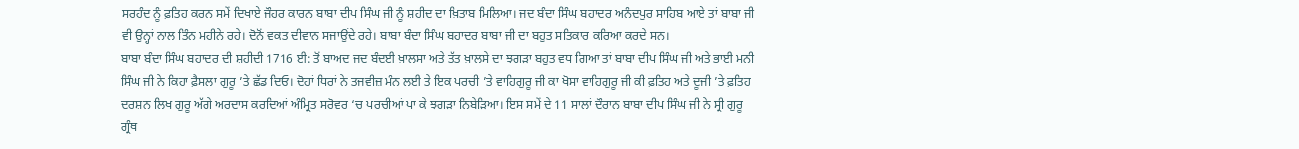ਸਰਹੰਦ ਨੂੰ ਫ਼ਤਿਹ ਕਰਨ ਸਮੇਂ ਦਿਖਾਏ ਜੌਹਰ ਕਾਰਨ ਬਾਬਾ ਦੀਪ ਸਿੰਘ ਜੀ ਨੂੰ ਸ਼ਹੀਦ ਦਾ ਖ਼ਿਤਾਬ ਮਿਲਿਆ। ਜਦ ਬੰਦਾ ਸਿੰਘ ਬਹਾਦਰ ਅਨੰਦਪੁਰ ਸਾਹਿਬ ਆਏ ਤਾਂ ਬਾਬਾ ਜੀ ਵੀ ਉਨ੍ਹਾਂ ਨਾਲ ਤਿੰਨ ਮਹੀਨੇ ਰਹੇ। ਦੋਨੋਂ ਵਕਤ ਦੀਵਾਨ ਸਜਾਉਂਦੇ ਰਹੇ। ਬਾਬਾ ਬੰਦਾ ਸਿੰਘ ਬਹਾਦਰ ਬਾਬਾ ਜੀ ਦਾ ਬਹੁਤ ਸਤਿਕਾਰ ਕਰਿਆ ਕਰਦੇ ਸਨ।
ਬਾਬਾ ਬੰਦਾ ਸਿੰਘ ਬਹਾਦਰ ਦੀ ਸ਼ਹੀਦੀ 1716 ਈ: ਤੋਂ ਬਾਅਦ ਜਦ ਬੰਦਈ ਖ਼ਾਲਸਾ ਅਤੇ ਤੱਤ ਖ਼ਾਲਸੇ ਦਾ ਝਗੜਾ ਬਹੁਤ ਵਧ ਗਿਆ ਤਾਂ ਬਾਬਾ ਦੀਪ ਸਿੰਘ ਜੀ ਅਤੇ ਭਾਈ ਮਨੀ ਸਿੰਘ ਜੀ ਨੇ ਕਿਹਾ ਫ਼ੈਸਲਾ ਗੁਰੂ ’ਤੇ ਛੱਡ ਦਿਓ। ਦੋਹਾਂ ਧਿਰਾਂ ਨੇ ਤਜਵੀਜ਼ ਮੰਨ ਲਈ ਤੇ ਇਕ ਪਰਚੀ ’ਤੇ ਵਾਹਿਗੁਰੂ ਜੀ ਕਾ ਖੋਸਾ ਵਾਹਿਗੁਰੂ ਜੀ ਕੀ ਫ਼ਤਿਹ ਅਤੇ ਦੂਜੀ ’ਤੇ ਫ਼ਤਿਹ ਦਰਸ਼ਨ ਲਿਖ ਗੁਰੂ ਅੱਗੇ ਅਰਦਾਸ ਕਰਦਿਆਂ ਅੰਮ੍ਰਿਤ ਸਰੋਵਰ ‘ਚ ਪਰਚੀਆਂ ਪਾ ਕੇ ਝਗੜਾ ਨਿਬੇੜਿਆ। ਇਸ ਸਮੇਂ ਦੇ 11 ਸਾਲਾਂ ਦੌਰਾਨ ਬਾਬਾ ਦੀਪ ਸਿੰਘ ਜੀ ਨੇ ਸ੍ਰੀ ਗੁਰੂ ਗ੍ਰੰਥ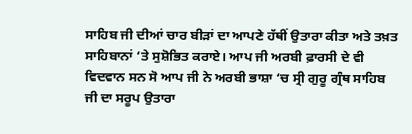ਸਾਹਿਬ ਜੀ ਦੀਆਂ ਚਾਰ ਬੀੜਾਂ ਦਾ ਆਪਣੇ ਹੱਥੀਂ ਉਤਾਰਾ ਕੀਤਾ ਅਤੇ ਤਖ਼ਤ ਸਾਹਿਬਾਨਾਂ ‘ਤੇ ਸੁਸ਼ੋਭਿਤ ਕਰਾਏ। ਆਪ ਜੀ ਅਰਬੀ ਫ਼ਾਰਸੀ ਦੇ ਵੀ ਵਿਦਵਾਨ ਸਨ ਸੋ ਆਪ ਜੀ ਨੇ ਅਰਬੀ ਭਾਸ਼ਾ ‘ਚ ਸ੍ਰੀ ਗੁਰੂ ਗ੍ਰੰਥ ਸਾਹਿਬ ਜੀ ਦਾ ਸਰੂਪ ਉਤਾਰਾ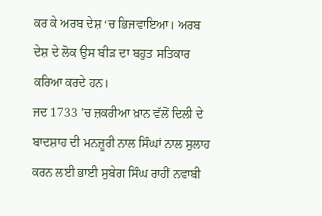ਕਰ ਕੇ ਅਰਬ ਦੇਸ਼ ‘ਚ ਭਿਜਵਾਇਆ। ਅਰਬ ਦੇਸ਼ ਦੇ ਲੋਕ ਉਸ ਬੀੜ ਦਾ ਬਹੁਤ ਸਤਿਕਾਰ ਕਰਿਆ ਕਰਦੇ ਹਨ।
ਜਦ 1733 ’ਚ ਜ਼ਕਰੀਆ ਖ਼ਾਨ ਵੱਲੋਂ ਦਿਲੀ ਦੇ ਬਾਦਸ਼ਾਹ ਦੀ ਮਨਜ਼ੂਰੀ ਨਾਲ ਸਿੰਘਾਂ ਨਾਲ ਸੁਲਾਹ ਕਰਨ ਲਈ ਭਾਈ ਸੁਬੇਗ ਸਿੰਘ ਰਾਹੀਂ ਨਵਾਬੀ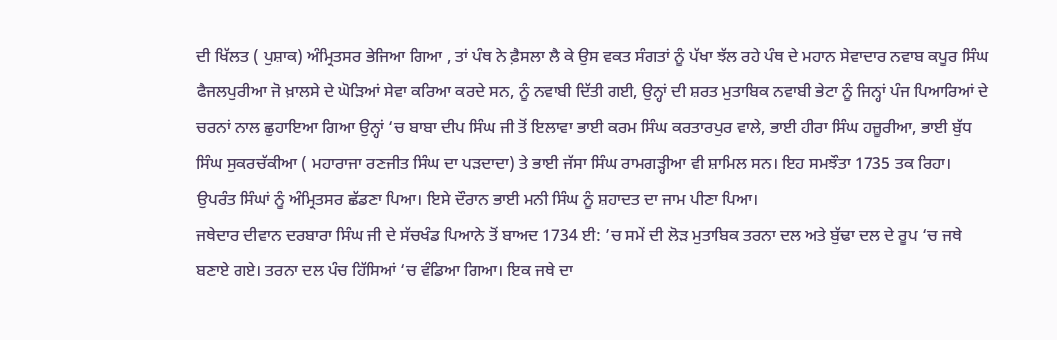ਦੀ ਖਿੱਲਤ ( ਪੁਸ਼ਾਕ) ਅੰਮ੍ਰਿਤਸਰ ਭੇਜਿਆ ਗਿਆ , ਤਾਂ ਪੰਥ ਨੇ ਫ਼ੈਸਲਾ ਲੈ ਕੇ ਉਸ ਵਕਤ ਸੰਗਤਾਂ ਨੂੰ ਪੱਖਾ ਝੱਲ ਰਹੇ ਪੰਥ ਦੇ ਮਹਾਨ ਸੇਵਾਦਾਰ ਨਵਾਬ ਕਪੂਰ ਸਿੰਘ ਫੈਜਲਪੁਰੀਆ ਜੋ ਖ਼ਾਲਸੇ ਦੇ ਘੋੜਿਆਂ ਸੇਵਾ ਕਰਿਆ ਕਰਦੇ ਸਨ, ਨੂੰ ਨਵਾਬੀ ਦਿੱਤੀ ਗਈ, ਉਨ੍ਹਾਂ ਦੀ ਸ਼ਰਤ ਮੁਤਾਬਿਕ ਨਵਾਬੀ ਭੇਟਾ ਨੂੰ ਜਿਨ੍ਹਾਂ ਪੰਜ ਪਿਆਰਿਆਂ ਦੇ ਚਰਨਾਂ ਨਾਲ ਛੁਹਾਇਆ ਗਿਆ ਉਨ੍ਹਾਂ ‘ਚ ਬਾਬਾ ਦੀਪ ਸਿੰਘ ਜੀ ਤੋਂ ਇਲਾਵਾ ਭਾਈ ਕਰਮ ਸਿੰਘ ਕਰਤਾਰਪੁਰ ਵਾਲੇ, ਭਾਈ ਹੀਰਾ ਸਿੰਘ ਹਜ਼ੂਰੀਆ, ਭਾਈ ਬੁੱਧ ਸਿੰਘ ਸੁਕਰਚੱਕੀਆ ( ਮਹਾਰਾਜਾ ਰਣਜੀਤ ਸਿੰਘ ਦਾ ਪੜਦਾਦਾ) ਤੇ ਭਾਈ ਜੱਸਾ ਸਿੰਘ ਰਾਮਗੜ੍ਹੀਆ ਵੀ ਸ਼ਾਮਿਲ ਸਨ। ਇਹ ਸਮਝੌਤਾ 1735 ਤਕ ਰਿਹਾ। ਉਪਰੰਤ ਸਿੰਘਾਂ ਨੂੰ ਅੰਮ੍ਰਿਤਸਰ ਛੱਡਣਾ ਪਿਆ। ਇਸੇ ਦੌਰਾਨ ਭਾਈ ਮਨੀ ਸਿੰਘ ਨੂੰ ਸ਼ਹਾਦਤ ਦਾ ਜਾਮ ਪੀਣਾ ਪਿਆ।
ਜਥੇਦਾਰ ਦੀਵਾਨ ਦਰਬਾਰਾ ਸਿੰਘ ਜੀ ਦੇ ਸੱਚਖੰਡ ਪਿਆਨੇ ਤੋਂ ਬਾਅਦ 1734 ਈ: ’ਚ ਸਮੇਂ ਦੀ ਲੋੜ ਮੁਤਾਬਿਕ ਤਰਨਾ ਦਲ ਅਤੇ ਬੁੱਢਾ ਦਲ ਦੇ ਰੂਪ ‘ਚ ਜਥੇ ਬਣਾਏ ਗਏ। ਤਰਨਾ ਦਲ ਪੰਚ ਹਿੱਸਿਆਂ ‘ਚ ਵੰਡਿਆ ਗਿਆ। ਇਕ ਜਥੇ ਦਾ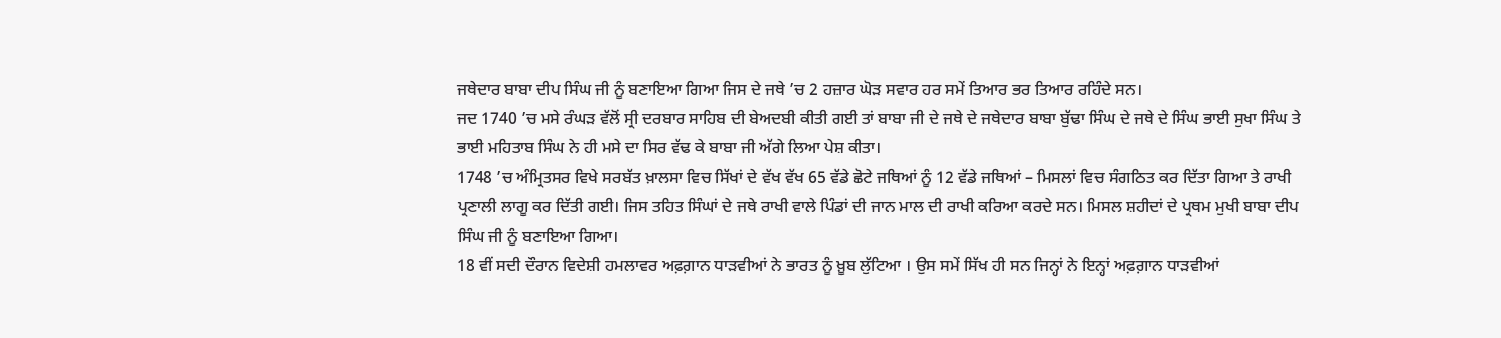ਜਥੇਦਾਰ ਬਾਬਾ ਦੀਪ ਸਿੰਘ ਜੀ ਨੂੰ ਬਣਾਇਆ ਗਿਆ ਜਿਸ ਦੇ ਜਥੇ ’ਚ 2 ਹਜ਼ਾਰ ਘੋੜ ਸਵਾਰ ਹਰ ਸਮੇਂ ਤਿਆਰ ਭਰ ਤਿਆਰ ਰਹਿੰਦੇ ਸਨ।
ਜਦ 1740 ’ਚ ਮਸੇ ਰੰਘੜ ਵੱਲੋਂ ਸ੍ਰੀ ਦਰਬਾਰ ਸਾਹਿਬ ਦੀ ਬੇਅਦਬੀ ਕੀਤੀ ਗਈ ਤਾਂ ਬਾਬਾ ਜੀ ਦੇ ਜਥੇ ਦੇ ਜਥੇਦਾਰ ਬਾਬਾ ਬੁੱਢਾ ਸਿੰਘ ਦੇ ਜਥੇ ਦੇ ਸਿੰਘ ਭਾਈ ਸੁਖਾ ਸਿੰਘ ਤੇ ਭਾਈ ਮਹਿਤਾਬ ਸਿੰਘ ਨੇ ਹੀ ਮਸੇ ਦਾ ਸਿਰ ਵੱਢ ਕੇ ਬਾਬਾ ਜੀ ਅੱਗੇ ਲਿਆ ਪੇਸ਼ ਕੀਤਾ।
1748 ’ਚ ਅੰਮ੍ਰਿਤਸਰ ਵਿਖੇ ਸਰਬੱਤ ਖ਼ਾਲਸਾ ਵਿਚ ਸਿੱਖਾਂ ਦੇ ਵੱਖ ਵੱਖ 65 ਵੱਡੇ ਛੋਟੇ ਜਥਿਆਂ ਨੂੰ 12 ਵੱਡੇ ਜਥਿਆਂ – ਮਿਸਲਾਂ ਵਿਚ ਸੰਗਠਿਤ ਕਰ ਦਿੱਤਾ ਗਿਆ ਤੇ ਰਾਖੀ ਪ੍ਰਣਾਲੀ ਲਾਗੂ ਕਰ ਦਿੱਤੀ ਗਈ। ਜਿਸ ਤਹਿਤ ਸਿੰਘਾਂ ਦੇ ਜਥੇ ਰਾਖੀ ਵਾਲੇ ਪਿੰਡਾਂ ਦੀ ਜਾਨ ਮਾਲ ਦੀ ਰਾਖੀ ਕਰਿਆ ਕਰਦੇ ਸਨ। ਮਿਸਲ ਸ਼ਹੀਦਾਂ ਦੇ ਪ੍ਰਥਮ ਮੁਖੀ ਬਾਬਾ ਦੀਪ ਸਿੰਘ ਜੀ ਨੂੰ ਬਣਾਇਆ ਗਿਆ।
18 ਵੀਂ ਸਦੀ ਦੌਰਾਨ ਵਿਦੇਸ਼ੀ ਹਮਲਾਵਰ ਅਫ਼ਗ਼ਾਨ ਧਾੜਵੀਆਂ ਨੇ ਭਾਰਤ ਨੂੰ ਖ਼ੂਬ ਲੁੱਟਿਆ । ਉਸ ਸਮੇਂ ਸਿੱਖ ਹੀ ਸਨ ਜਿਨ੍ਹਾਂ ਨੇ ਇਨ੍ਹਾਂ ਅਫ਼ਗ਼ਾਨ ਧਾੜਵੀਆਂ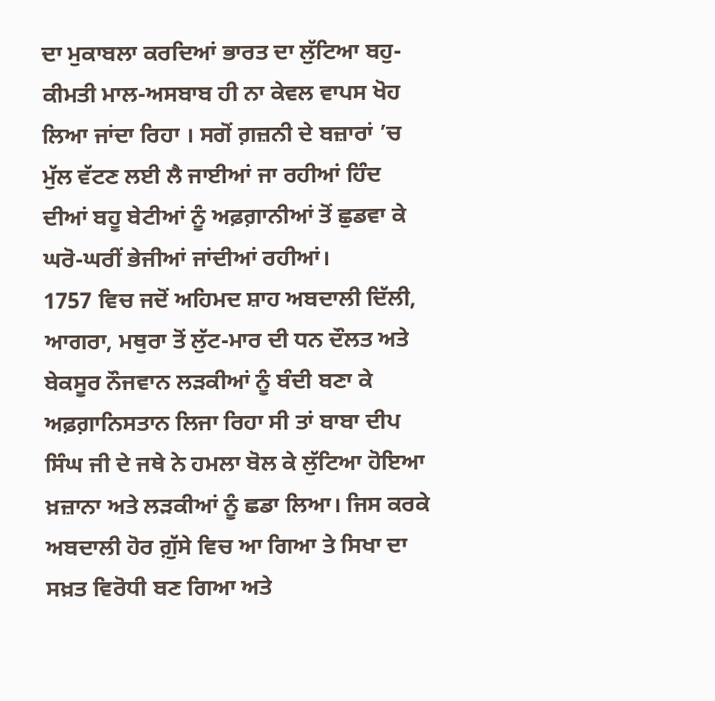ਦਾ ਮੁਕਾਬਲਾ ਕਰਦਿਆਂ ਭਾਰਤ ਦਾ ਲੁੱਟਿਆ ਬਹੁ-ਕੀਮਤੀ ਮਾਲ-ਅਸਬਾਬ ਹੀ ਨਾ ਕੇਵਲ ਵਾਪਸ ਖੋਹ ਲਿਆ ਜਾਂਦਾ ਰਿਹਾ । ਸਗੋਂ ਗ਼ਜ਼ਨੀ ਦੇ ਬਜ਼ਾਰਾਂ ’ਚ ਮੁੱਲ ਵੱਟਣ ਲਈ ਲੈ ਜਾਈਆਂ ਜਾ ਰਹੀਆਂ ਹਿੰਦ ਦੀਆਂ ਬਹੂ ਬੇਟੀਆਂ ਨੂੰ ਅਫ਼ਗ਼ਾਨੀਆਂ ਤੋਂ ਛੁਡਵਾ ਕੇ ਘਰੋ-ਘਰੀਂ ਭੇਜੀਆਂ ਜਾਂਦੀਆਂ ਰਹੀਆਂ।
1757 ਵਿਚ ਜਦੋਂ ਅਹਿਮਦ ਸ਼ਾਹ ਅਬਦਾਲੀ ਦਿੱਲੀ, ਆਗਰਾ, ਮਥੁਰਾ ਤੋਂ ਲੁੱਟ-ਮਾਰ ਦੀ ਧਨ ਦੌਲਤ ਅਤੇ ਬੇਕਸੂਰ ਨੌਜਵਾਨ ਲੜਕੀਆਂ ਨੂੰ ਬੰਦੀ ਬਣਾ ਕੇ ਅਫ਼ਗ਼ਾਨਿਸਤਾਨ ਲਿਜਾ ਰਿਹਾ ਸੀ ਤਾਂ ਬਾਬਾ ਦੀਪ ਸਿੰਘ ਜੀ ਦੇ ਜਥੇ ਨੇ ਹਮਲਾ ਬੋਲ ਕੇ ਲੁੱਟਿਆ ਹੋਇਆ ਖ਼ਜ਼ਾਨਾ ਅਤੇ ਲੜਕੀਆਂ ਨੂੰ ਛਡਾ ਲਿਆ। ਜਿਸ ਕਰਕੇ ਅਬਦਾਲੀ ਹੋਰ ਗ਼ੁੱਸੇ ਵਿਚ ਆ ਗਿਆ ਤੇ ਸਿਖਾ ਦਾ ਸਖ਼ਤ ਵਿਰੋਧੀ ਬਣ ਗਿਆ ਅਤੇ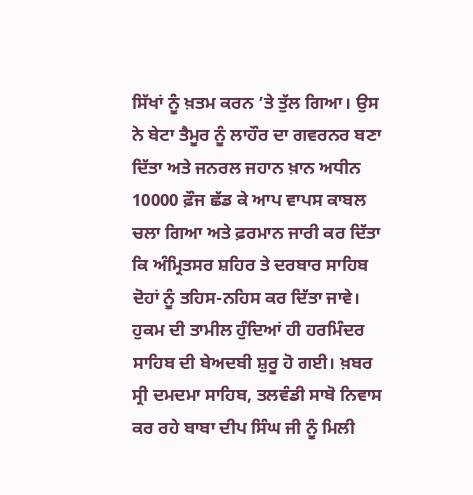ਸਿੱਖਾਂ ਨੂੰ ਖ਼ਤਮ ਕਰਨ ’ਤੇ ਤੁੱਲ ਗਿਆ। ਉਸ ਨੇ ਬੇਟਾ ਤੈਮੂਰ ਨੂੰ ਲਾਹੌਰ ਦਾ ਗਵਰਨਰ ਬਣਾ ਦਿੱਤਾ ਅਤੇ ਜਨਰਲ ਜਹਾਨ ਖ਼ਾਨ ਅਧੀਨ 10000 ਫ਼ੌਜ ਛੱਡ ਕੇ ਆਪ ਵਾਪਸ ਕਾਬਲ ਚਲਾ ਗਿਆ ਅਤੇ ਫ਼ਰਮਾਨ ਜਾਰੀ ਕਰ ਦਿੱਤਾ ਕਿ ਅੰਮ੍ਰਿਤਸਰ ਸ਼ਹਿਰ ਤੇ ਦਰਬਾਰ ਸਾਹਿਬ ਦੋਹਾਂ ਨੂੰ ਤਹਿਸ-ਨਹਿਸ ਕਰ ਦਿੱਤਾ ਜਾਵੇ। ਹੁਕਮ ਦੀ ਤਾਮੀਲ ਹੁੰਦਿਆਂ ਹੀ ਹਰਮਿੰਦਰ ਸਾਹਿਬ ਦੀ ਬੇਅਦਬੀ ਸ਼ੁਰੂ ਹੋ ਗਈ। ਖ਼ਬਰ ਸ੍ਰੀ ਦਮਦਮਾ ਸਾਹਿਬ, ਤਲਵੰਡੀ ਸਾਬੋ ਨਿਵਾਸ ਕਰ ਰਹੇ ਬਾਬਾ ਦੀਪ ਸਿੰਘ ਜੀ ਨੂੰ ਮਿਲੀ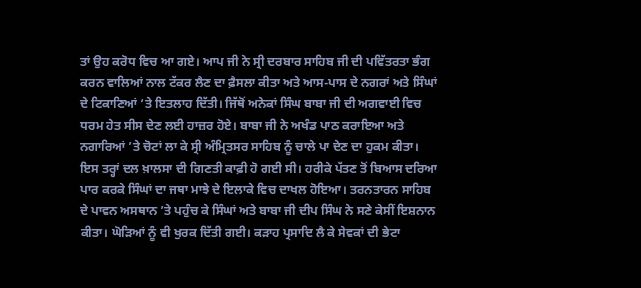ਤਾਂ ਉਹ ਕਰੋਧ ਵਿਚ ਆ ਗਏ। ਆਪ ਜੀ ਨੇ ਸ੍ਰੀ ਦਰਬਾਰ ਸਾਹਿਬ ਜੀ ਦੀ ਪਵਿੱਤਰਤਾ ਭੰਗ ਕਰਨ ਵਾਲਿਆਂ ਨਾਲ ਟੱਕਰ ਲੈਣ ਦਾ ਫ਼ੈਸਲਾ ਕੀਤਾ ਅਤੇ ਆਸ-ਪਾਸ ਦੇ ਨਗਰਾਂ ਅਤੇ ਸਿੰਘਾਂ ਦੇ ਟਿਕਾਣਿਆਂ ‘ਤੇ ਇਤਲਾਹ ਦਿੱਤੀ। ਜਿੱਥੋਂ ਅਨੇਕਾਂ ਸਿੰਘ ਬਾਬਾ ਜੀ ਦੀ ਅਗਵਾਈ ਵਿਚ ਧਰਮ ਹੇਤ ਸੀਸ ਦੇਣ ਲਈ ਹਾਜ਼ਰ ਹੋਏ। ਬਾਬਾ ਜੀ ਨੇ ਅਖੰਡ ਪਾਠ ਕਰਾਇਆ ਅਤੇ ਨਗਾਰਿਆਂ ’ਤੇ ਚੋਟਾਂ ਲਾ ਕੇ ਸ੍ਰੀ ਅੰਮ੍ਰਿਤਸਰ ਸਾਹਿਬ ਨੂੰ ਚਾਲੇ ਪਾ ਦੇਣ ਦਾ ਹੁਕਮ ਕੀਤਾ।
ਇਸ ਤਰ੍ਹਾਂ ਦਲ ਖ਼ਾਲਸਾ ਦੀ ਗਿਣਤੀ ਕਾਫ਼ੀ ਹੋ ਗਈ ਸੀ। ਹਰੀਕੇ ਪੱਤਣ ਤੋਂ ਬਿਆਸ ਦਰਿਆ ਪਾਰ ਕਰਕੇ ਸਿੰਘਾਂ ਦਾ ਜਥਾ ਮਾਝੇ ਦੇ ਇਲਾਕੇ ਵਿਚ ਦਾਖਲ ਹੋਇਆ। ਤਰਨਤਾਰਨ ਸਾਹਿਬ ਦੇ ਪਾਵਨ ਅਸਥਾਨ ’ਤੇ ਪਹੁੰਚ ਕੇ ਸਿੰਘਾਂ ਅਤੇ ਬਾਬਾ ਜੀ ਦੀਪ ਸਿੰਘ ਨੇ ਸਣੇ ਕੇਸੀਂ ਇਸ਼ਨਾਨ ਕੀਤਾ। ਘੋੜਿਆਂ ਨੂੰ ਵੀ ਖੁਰਕ ਦਿੱਤੀ ਗਈ। ਕੜਾਹ ਪ੍ਰਸਾਦਿ ਲੈ ਕੇ ਸੇਵਕਾਂ ਦੀ ਭੇਟਾ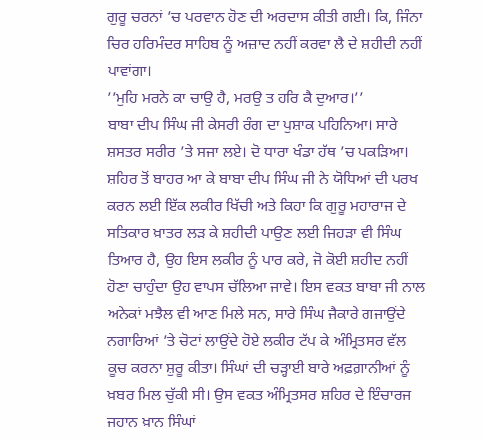ਗੁਰੂ ਚਰਨਾਂ ’ਚ ਪਰਵਾਨ ਹੋਣ ਦੀ ਅਰਦਾਸ ਕੀਤੀ ਗਈ। ਕਿ, ਜਿੰਨਾ ਚਿਰ ਹਰਿਮੰਦਰ ਸਾਹਿਬ ਨੂੰ ਅਜ਼ਾਦ ਨਹੀਂ ਕਰਵਾ ਲੈ ਦੇ ਸ਼ਹੀਦੀ ਨਹੀਂ ਪਾਵਾਂਗਾ।
’’ਮੁਹਿ ਮਰਨੇ ਕਾ ਚਾਉ ਹੈ, ਮਰਉ ਤ ਹਰਿ ਕੈ ਦੁਆਰ।’’
ਬਾਬਾ ਦੀਪ ਸਿੰਘ ਜੀ ਕੇਸਰੀ ਰੰਗ ਦਾ ਪੁਸ਼ਾਕ ਪਹਿਨਿਆ। ਸਾਰੇ ਸ਼ਸਤਰ ਸਰੀਰ ’ਤੇ ਸਜਾ ਲਏ। ਦੋ ਧਾਰਾ ਖੰਡਾ ਹੱਥ ’ਚ ਪਕੜਿਆ। ਸ਼ਹਿਰ ਤੋਂ ਬਾਹਰ ਆ ਕੇ ਬਾਬਾ ਦੀਪ ਸਿੰਘ ਜੀ ਨੇ ਯੋਧਿਆਂ ਦੀ ਪਰਖ ਕਰਨ ਲਈ ਇੱਕ ਲਕੀਰ ਖਿੱਚੀ ਅਤੇ ਕਿਹਾ ਕਿ ਗੁਰੂ ਮਹਾਰਾਜ ਦੇ ਸਤਿਕਾਰ ਖ਼ਾਤਰ ਲੜ ਕੇ ਸ਼ਹੀਦੀ ਪਾਉਣ ਲਈ ਜਿਹੜਾ ਵੀ ਸਿੰਘ ਤਿਆਰ ਹੈ, ਉਹ ਇਸ ਲਕੀਰ ਨੂੰ ਪਾਰ ਕਰੇ, ਜੋ ਕੋਈ ਸ਼ਹੀਦ ਨਹੀਂ ਹੋਣਾ ਚਾਹੁੰਦਾ ਉਹ ਵਾਪਸ ਚੱਲਿਆ ਜਾਵੇ। ਇਸ ਵਕਤ ਬਾਬਾ ਜੀ ਨਾਲ ਅਨੇਕਾਂ ਮਝੈਲ ਵੀ ਆਣ ਮਿਲੇ ਸਨ, ਸਾਰੇ ਸਿੰਘ ਜੈਕਾਰੇ ਗਜਾਉਂਦੇ ਨਗਾਰਿਆਂ ’ਤੇ ਚੋਟਾਂ ਲਾਉਂਦੇ ਹੋਏ ਲਕੀਰ ਟੱਪ ਕੇ ਅੰਮ੍ਰਿਤਸਰ ਵੱਲ ਕੂਚ ਕਰਨਾ ਸ਼ੁਰੂ ਕੀਤਾ। ਸਿੰਘਾਂ ਦੀ ਚੜ੍ਹਾਈ ਬਾਰੇ ਅਫ਼ਗ਼ਾਨੀਆਂ ਨੂੰ ਖ਼ਬਰ ਮਿਲ ਚੁੱਕੀ ਸੀ। ਉਸ ਵਕਤ ਅੰਮ੍ਰਿਤਸਰ ਸ਼ਹਿਰ ਦੇ ਇੰਚਾਰਜ ਜਹਾਨ ਖ਼ਾਨ ਸਿੰਘਾਂ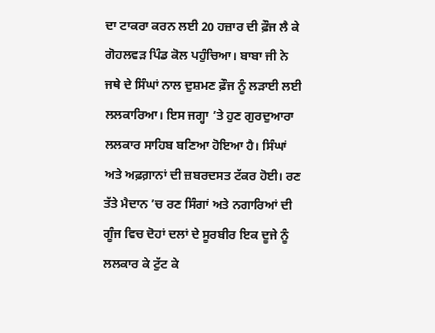ਦਾ ਟਾਕਰਾ ਕਰਨ ਲਈ 20 ਹਜ਼ਾਰ ਦੀ ਫ਼ੌਜ ਲੈ ਕੇ ਗੋਹਲਵੜ ਪਿੰਡ ਕੋਲ ਪਹੁੰਚਿਆ। ਬਾਬਾ ਜੀ ਨੇ ਜਥੇ ਦੇ ਸਿੰਘਾਂ ਨਾਲ ਦੁਸ਼ਮਣ ਫ਼ੌਜ ਨੂੰ ਲੜਾਈ ਲਈ ਲਲਕਾਰਿਆ। ਇਸ ਜਗ੍ਹਾ ’ਤੇ ਹੁਣ ਗੁਰਦੁਆਰਾ ਲਲਕਾਰ ਸਾਹਿਬ ਬਣਿਆ ਹੋਇਆ ਹੈ। ਸਿੰਘਾਂ ਅਤੇ ਅਫ਼ਗ਼ਾਨਾਂ ਦੀ ਜ਼ਬਰਦਸਤ ਟੱਕਰ ਹੋਈ। ਰਣ ਤੱਤੇ ਮੈਦਾਨ ’ਚ ਰਣ ਸਿੰਗਾਂ ਅਤੇ ਨਗਾਰਿਆਂ ਦੀ ਗੂੰਜ ਵਿਚ ਦੋਹਾਂ ਦਲਾਂ ਦੇ ਸੂਰਬੀਰ ਇਕ ਦੂਜੇ ਨੂੰ ਲਲਕਾਰ ਕੇ ਟੁੱਟ ਕੇ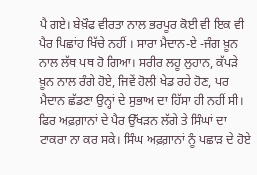ਪੈ ਗਏ। ਬੇਖ਼ੌਫ ਵੀਰਤਾ ਨਾਲ ਭਰਪੂਰ ਕੋਈ ਵੀ ਇਕ ਵੀ ਪੈਰ ਪਿਛਾਂਹ ਖਿੱਚੇ ਨਹੀਂ । ਸਾਰਾ ਮੈਦਾਨ-ਏ -ਜੰਗ ਖ਼ੂਨ ਨਾਲ ਲੱਥ ਪਥ ਹੋ ਗਿਆ। ਸਰੀਰ ਲਹੂ ਲੁਹਾਨ, ਕੱਪੜੇ ਖ਼ੂਨ ਨਾਲ ਰੰਗੇ ਹੋਏ, ਜਿਵੇਂ ਹੋਲੀ ਖੇਡ ਰਹੇ ਹੋਣ, ਪਰ ਮੈਦਾਨ ਛੱਡਣਾ ਉਨ੍ਹਾਂ ਦੇ ਸੁਭਾਅ ਦਾ ਹਿੱਸਾ ਹੀ ਨਹੀਂ ਸੀ। ਫਿਰ ਅਫ਼ਗ਼ਾਨਾਂ ਦੇ ਪੈਰ ਉੱਖੜਨ ਲੱਗੇ ਤੇ ਸਿੰਘਾਂ ਦਾ ਟਾਕਰਾ ਨਾ ਕਰ ਸਕੇ। ਸਿੰਘ ਅਫ਼ਗ਼ਾਨਾਂ ਨੂੰ ਪਛਾੜ ਦੇ ਹੋਏ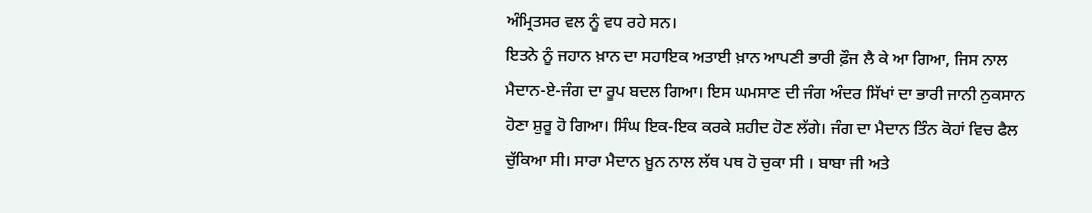ਅੰਮ੍ਰਿਤਸਰ ਵਲ ਨੂੰ ਵਧ ਰਹੇ ਸਨ।
ਇਤਨੇ ਨੂੰ ਜਹਾਨ ਖ਼ਾਨ ਦਾ ਸਹਾਇਕ ਅਤਾਈ ਖ਼ਾਨ ਆਪਣੀ ਭਾਰੀ ਫ਼ੌਜ ਲੈ ਕੇ ਆ ਗਿਆ, ਜਿਸ ਨਾਲ ਮੈਦਾਨ-ਏ-ਜੰਗ ਦਾ ਰੂਪ ਬਦਲ ਗਿਆ। ਇਸ ਘਮਸਾਣ ਦੀ ਜੰਗ ਅੰਦਰ ਸਿੱਖਾਂ ਦਾ ਭਾਰੀ ਜਾਨੀ ਨੁਕਸਾਨ ਹੋਣਾ ਸ਼ੁਰੂ ਹੋ ਗਿਆ। ਸਿੰਘ ਇਕ-ਇਕ ਕਰਕੇ ਸ਼ਹੀਦ ਹੋਣ ਲੱਗੇ। ਜੰਗ ਦਾ ਮੈਦਾਨ ਤਿੰਨ ਕੋਹਾਂ ਵਿਚ ਫੈਲ ਚੁੱਕਿਆ ਸੀ। ਸਾਰਾ ਮੈਦਾਨ ਖ਼ੂਨ ਨਾਲ ਲੱਥ ਪਥ ਹੋ ਚੁਕਾ ਸੀ । ਬਾਬਾ ਜੀ ਅਤੇ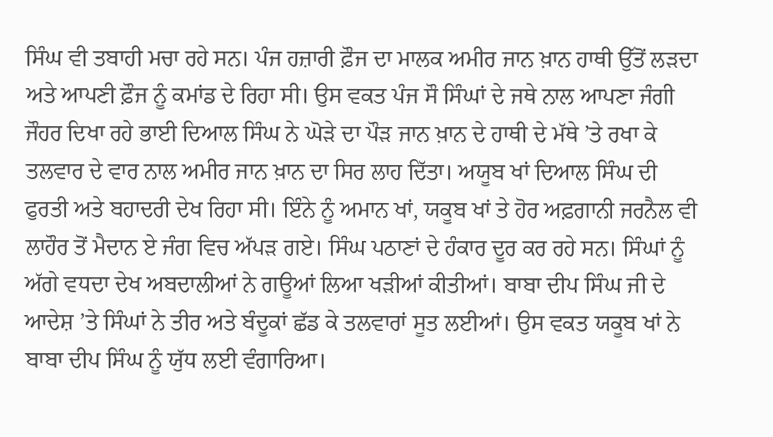ਸਿੰਘ ਵੀ ਤਬਾਹੀ ਮਚਾ ਰਹੇ ਸਨ। ਪੰਜ ਹਜ਼ਾਰੀ ਫ਼ੌਜ ਦਾ ਮਾਲਕ ਅਮੀਰ ਜਾਨ ਖ਼ਾਨ ਹਾਥੀ ਉੱਤੋਂ ਲੜਦਾ ਅਤੇ ਆਪਣੀ ਫ਼ੌਜ ਨੂੰ ਕਮਾਂਡ ਦੇ ਰਿਹਾ ਸੀ। ਉਸ ਵਕਤ ਪੰਜ ਸੌ ਸਿੰਘਾਂ ਦੇ ਜਥੇ ਨਾਲ ਆਪਣਾ ਜੰਗੀ ਜੌਹਰ ਦਿਖਾ ਰਹੇ ਭਾਈ ਦਿਆਲ ਸਿੰਘ ਨੇ ਘੋੜੇ ਦਾ ਪੌੜ ਜਾਨ ਖ਼ਾਨ ਦੇ ਹਾਥੀ ਦੇ ਮੱਥੇ ’ਤੇ ਰਖਾ ਕੇ ਤਲਵਾਰ ਦੇ ਵਾਰ ਨਾਲ ਅਮੀਰ ਜਾਨ ਖ਼ਾਨ ਦਾ ਸਿਰ ਲਾਹ ਦਿੱਤਾ। ਅਯੂਬ ਖਾਂ ਦਿਆਲ ਸਿੰਘ ਦੀ ਫੁਰਤੀ ਅਤੇ ਬਹਾਦਰੀ ਦੇਖ ਰਿਹਾ ਸੀ। ਇੰਨੇ ਨੂੰ ਅਮਾਨ ਖਾਂ, ਯਕੂਬ ਖਾਂ ਤੇ ਹੋਰ ਅਫ਼ਗਾਨੀ ਜਰਨੈਲ ਵੀ ਲਾਹੌਰ ਤੋਂ ਮੈਦਾਨ ਏ ਜੰਗ ਵਿਚ ਅੱਪੜ ਗਏ। ਸਿੰਘ ਪਠਾਣਾਂ ਦੇ ਹੰਕਾਰ ਦੂਰ ਕਰ ਰਹੇ ਸਨ। ਸਿੰਘਾਂ ਨੂੰ ਅੱਗੇ ਵਧਦਾ ਦੇਖ ਅਬਦਾਲੀਆਂ ਨੇ ਗਊਆਂ ਲਿਆ ਖੜੀਆਂ ਕੀਤੀਆਂ। ਬਾਬਾ ਦੀਪ ਸਿੰਘ ਜੀ ਦੇ ਆਦੇਸ਼ ’ਤੇ ਸਿੰਘਾਂ ਨੇ ਤੀਰ ਅਤੇ ਬੰਦੂਕਾਂ ਛੱਡ ਕੇ ਤਲਵਾਰਾਂ ਸੂਤ ਲਈਆਂ। ਉਸ ਵਕਤ ਯਕੂਬ ਖਾਂ ਨੇ ਬਾਬਾ ਦੀਪ ਸਿੰਘ ਨੂੰ ਯੁੱਧ ਲਈ ਵੰਗਾਰਿਆ।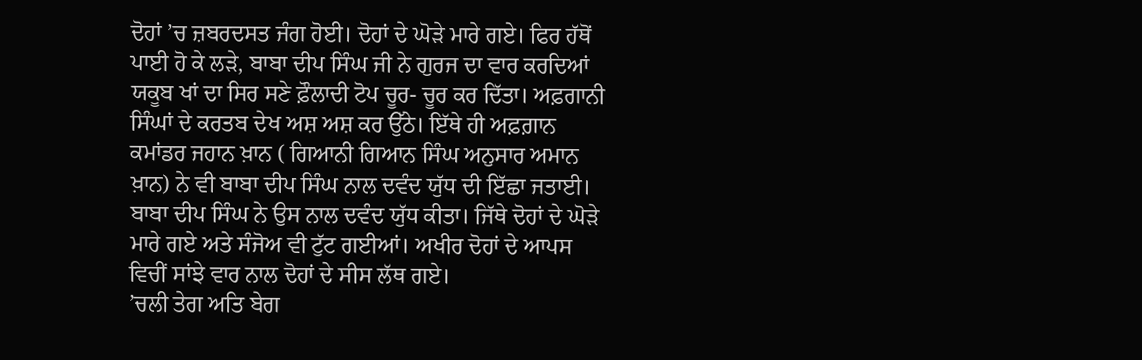ਦੋਹਾਂ ’ਚ ਜ਼ਬਰਦਸਤ ਜੰਗ ਹੋਈ। ਦੋਹਾਂ ਦੇ ਘੋੜੇ ਮਾਰੇ ਗਏ। ਫਿਰ ਹੱਥੋਂ ਪਾਈ ਹੋ ਕੇ ਲੜੇ, ਬਾਬਾ ਦੀਪ ਸਿੰਘ ਜੀ ਨੇ ਗੁਰਜ ਦਾ ਵਾਰ ਕਰਦਿਆਂ ਯਕੂਬ ਖਾਂ ਦਾ ਸਿਰ ਸਣੇ ਫ਼ੌਲਾਦੀ ਟੋਪ ਚੂਰ- ਚੂਰ ਕਰ ਦਿੱਤਾ। ਅਫ਼ਗਾਨੀ ਸਿੰਘਾਂ ਦੇ ਕਰਤਬ ਦੇਖ ਅਸ਼ ਅਸ਼ ਕਰ ਉੱਠੇ। ਇੱਥੇ ਹੀ ਅਫ਼ਗ਼ਾਨ ਕਮਾਂਡਰ ਜਹਾਨ ਖ਼ਾਨ ( ਗਿਆਨੀ ਗਿਆਨ ਸਿੰਘ ਅਨੁਸਾਰ ਅਮਾਨ ਖ਼ਾਨ) ਨੇ ਵੀ ਬਾਬਾ ਦੀਪ ਸਿੰਘ ਨਾਲ ਦਵੰਦ ਯੁੱਧ ਦੀ ਇੱਛਾ ਜਤਾਈ। ਬਾਬਾ ਦੀਪ ਸਿੰਘ ਨੇ ਉਸ ਨਾਲ ਦਵੰਦ ਯੁੱਧ ਕੀਤਾ। ਜਿੱਥੇ ਦੋਹਾਂ ਦੇ ਘੋੜੇ ਮਾਰੇ ਗਏ ਅਤੇ ਸੰਜੋਅ ਵੀ ਟੁੱਟ ਗਈਆਂ। ਅਖੀਰ ਦੋਹਾਂ ਦੇ ਆਪਸ ਵਿਚੀਂ ਸਾਂਝੇ ਵਾਰ ਨਾਲ ਦੋਹਾਂ ਦੇ ਸੀਸ ਲੱਥ ਗਏ।
’ਚਲੀ ਤੇਗ ਅਤਿ ਬੇਗ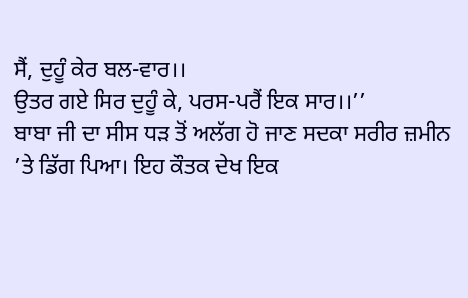ਸੈਂ, ਦੁਹੂੰ ਕੇਰ ਬਲ-ਵਾਰ।।
ਉਤਰ ਗਏ ਸਿਰ ਦੁਹੂੰ ਕੇ, ਪਰਸ-ਪਰੈਂ ਇਕ ਸਾਰ।।’’
ਬਾਬਾ ਜੀ ਦਾ ਸੀਸ ਧੜ ਤੋਂ ਅਲੱਗ ਹੋ ਜਾਣ ਸਦਕਾ ਸਰੀਰ ਜ਼ਮੀਨ ’ਤੇ ਡਿੱਗ ਪਿਆ। ਇਹ ਕੌਤਕ ਦੇਖ ਇਕ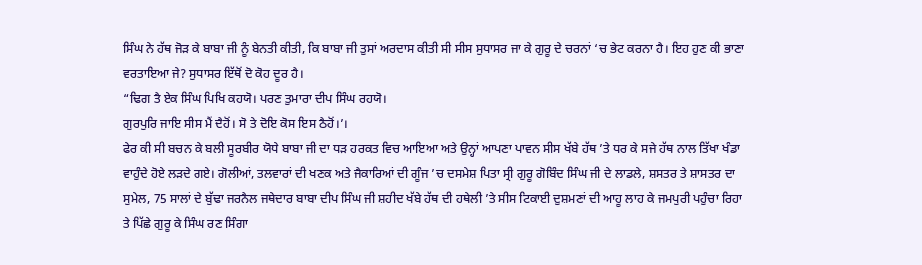ਸਿੰਘ ਨੇ ਹੱਥ ਜੋੜ ਕੇ ਬਾਬਾ ਜੀ ਨੂੰ ਬੇਨਤੀ ਕੀਤੀ, ਕਿ ਬਾਬਾ ਜੀ ਤੁਸਾਂ ਅਰਦਾਸ ਕੀਤੀ ਸੀ ਸੀਸ ਸੁਧਾਸਰ ਜਾ ਕੇ ਗੁਰੂ ਦੇ ਚਰਨਾਂ ‘ਚ ਭੇਟ ਕਰਨਾ ਹੈ। ਇਹ ਹੁਣ ਕੀ ਭਾਣਾ ਵਰਤਾਇਆ ਜੇ? ਸੁਧਾਸਰ ਇੱਥੋਂ ਦੋ ਕੋਹ ਦੂਰ ਹੈ।
“ਢਿਗ ਤੈ ਏਕ ਸਿੰਘ ਪਿਖਿ ਕਹਯੋ। ਪਰਣ ਤੁਮਾਰਾ ਦੀਪ ਸਿੰਘ ਰਹਯੋ।
ਗੁਰਪੁਰਿ ਜਾਇ ਸੀਸ ਮੈਂ ਦੈਹੋਂ। ਸੋ ਤੇ ਦੋਇ ਕੋਸ ਇਸ ਠੈਹੋਂ।’।
ਫੇਰ ਕੀ ਸੀ ਬਚਨ ਕੇ ਬਲੀ ਸੂਰਬੀਰ ਯੋਧੇ ਬਾਬਾ ਜੀ ਦਾ ਧੜ ਹਰਕਤ ਵਿਚ ਆਇਆ ਅਤੇ ਉਨ੍ਹਾਂ ਆਪਣਾ ਪਾਵਨ ਸੀਸ ਖੱਬੇ ਹੱਥ ’ਤੇ ਧਰ ਕੇ ਸਜੇ ਹੱਥ ਨਾਲ ਤਿੱਖਾ ਖੰਡਾ ਵਾਹੁੰਦੇ ਹੋਏ ਲੜਦੇ ਗਏ। ਗੋਲੀਆਂ, ਤਲਵਾਰਾਂ ਦੀ ਖਣਕ ਅਤੇ ਜੈਕਾਰਿਆਂ ਦੀ ਗੂੰਜ ’ਚ ਦਸਮੇਸ਼ ਪਿਤਾ ਸ੍ਰੀ ਗੁਰੂ ਗੋਬਿੰਦ ਸਿੰਘ ਜੀ ਦੇ ਲਾਡਲੇ, ਸ਼ਸਤਰ ਤੇ ਸ਼ਾਸਤਰ ਦਾ ਸੁਮੇਲ, 75 ਸਾਲਾਂ ਦੇ ਬੁੱਢਾ ਜਰਨੈਲ ਜਥੇਦਾਰ ਬਾਬਾ ਦੀਪ ਸਿੰਘ ਜੀ ਸ਼ਹੀਦ ਖੱਬੇ ਹੱਥ ਦੀ ਹਥੇਲੀ ’ਤੇ ਸੀਸ ਟਿਕਾਈ ਦੁਸ਼ਮਣਾਂ ਦੀ ਆਹੂ ਲਾਹ ਕੇ ਜਮਪੁਰੀ ਪਹੁੰਚਾ ਰਿਹਾ ਤੇ ਪਿੱਛੇ ਗੁਰੂ ਕੇ ਸਿੰਘ ਰਣ ਸਿੰਗਾ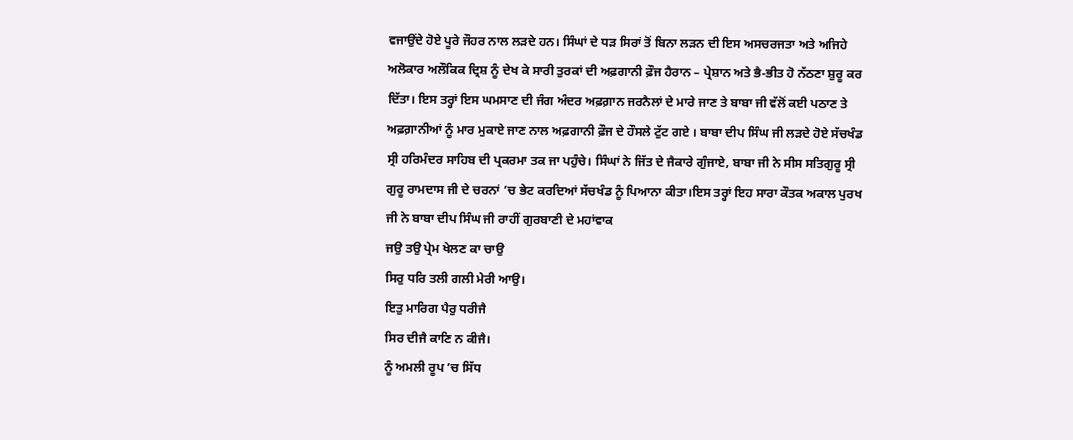ਵਜਾਉਂਦੇ ਹੋਏ ਪੂਰੇ ਜੌਹਰ ਨਾਲ ਲੜਦੇ ਹਨ। ਸਿੰਘਾਂ ਦੇ ਧੜ ਸਿਰਾਂ ਤੋਂ ਬਿਨਾ ਲੜਨ ਦੀ ਇਸ ਅਸਚਰਜਤਾ ਅਤੇ ਅਜਿਹੇ ਅਲੋਕਾਰ ਅਲੌਕਿਕ ਦ੍ਰਿਸ਼ ਨੂੰ ਦੇਖ ਕੇ ਸਾਰੀ ਤੁਰਕਾਂ ਦੀ ਅਫ਼ਗਾਨੀ ਫ਼ੌਜ ਹੈਰਾਨ – ਪ੍ਰੇਸ਼ਾਨ ਅਤੇ ਭੈ-ਭੀਤ ਹੋ ਨੱਠਣਾ ਸ਼ੁਰੂ ਕਰ ਦਿੱਤਾ। ਇਸ ਤਰ੍ਹਾਂ ਇਸ ਘਮਸਾਣ ਦੀ ਜੰਗ ਅੰਦਰ ਅਫ਼ਗ਼ਾਨ ਜਰਨੈਲਾਂ ਦੇ ਮਾਰੇ ਜਾਣ ਤੇ ਬਾਬਾ ਜੀ ਵੱਲੋਂ ਕਈ ਪਠਾਣ ਤੇ ਅਫ਼ਗ਼ਾਨੀਆਂ ਨੂੰ ਮਾਰ ਮੁਕਾਏ ਜਾਣ ਨਾਲ ਅਫ਼ਗਾਨੀ ਫ਼ੌਜ ਦੇ ਹੌਸਲੇ ਟੁੱਟ ਗਏ । ਬਾਬਾ ਦੀਪ ਸਿੰਘ ਜੀ ਲੜਦੇ ਹੋਏ ਸੱਚਖੰਡ ਸ੍ਰੀ ਹਰਿਮੰਦਰ ਸਾਹਿਬ ਦੀ ਪ੍ਰਕਰਮਾ ਤਕ ਜਾ ਪਹੁੰਚੇ। ਸਿੰਘਾਂ ਨੇ ਜਿੱਤ ਦੇ ਜੈਕਾਰੇ ਗੁੰਜਾਏ, ਬਾਬਾ ਜੀ ਨੇ ਸੀਸ ਸਤਿਗੁਰੂ ਸ੍ਰੀ ਗੁਰੂ ਰਾਮਦਾਸ ਜੀ ਦੇ ਚਰਨਾਂ ’ਚ ਭੇਟ ਕਰਦਿਆਂ ਸੱਚਖੰਡ ਨੂੰ ਪਿਆਨਾ ਕੀਤਾ।ਇਸ ਤਰ੍ਹਾਂ ਇਹ ਸਾਰਾ ਕੌਤਕ ਅਕਾਲ ਪੁਰਖ ਜੀ ਨੇ ਬਾਬਾ ਦੀਪ ਸਿੰਘ ਜੀ ਰਾਹੀਂ ਗੁਰਬਾਣੀ ਦੇ ਮਹਾਂਵਾਕ
ਜਉ ਤਉ ਪ੍ਰੇਮ ਖੇਲਣ ਕਾ ਚਾਉ
ਸਿਰੁ ਧਰਿ ਤਲੀ ਗਲੀ ਮੇਰੀ ਆਉ।
ਇਤੁ ਮਾਰਿਗ ਪੈਰੁ ਧਰੀਜੈ
ਸਿਰ ਦੀਜੈ ਕਾਣਿ ਨ ਕੀਜੈ।
ਨੂੰ ਅਮਲੀ ਰੂਪ ’ਚ ਸਿੱਧ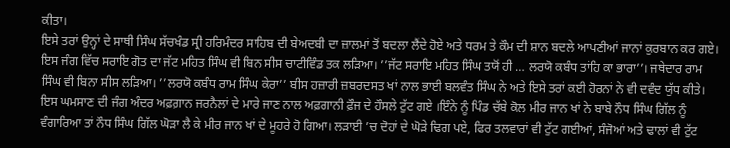ਕੀਤਾ।
ਇਸੇ ਤਰਾਂ ਉਨ੍ਹਾਂ ਦੇ ਸਾਥੀ ਸਿੰਘ ਸੱਚਖੰਡ ਸ੍ਰੀ ਹਰਿਮੰਦਰ ਸਾਹਿਬ ਦੀ ਬੇਅਦਬੀ ਦਾ ਜ਼ਾਲਮਾਂ ਤੋਂ ਬਦਲਾ ਲੈਂਦੇ ਹੋਏ ਅਤੇ ਧਰਮ ਤੇ ਕੌਮ ਦੀ ਸ਼ਾਨ ਬਦਲੇ ਆਪਣੀਆਂ ਜਾਨਾਂ ਕੁਰਬਾਨ ਕਰ ਗਏ।
ਇਸ ਜੰਗ ਵਿੱਚ ਸਰਾਇ ਗੋਤ ਦਾ ਜੱਟ ਮਹਿਤ ਸਿੰਘ ਵੀ ਬਿਨ ਸੀਸ ਚਾਟੀਵਿੰਡ ਤਕ ਲੜਿਆ। ’’ਜੱਟ ਸਰਾਇ ਮਹਿਤ ਸਿੰਘ ਤਯੋਂ ਹੀ … ਲਰਯੋ ਕਬੰਧ ਤਾਂਹਿ ਕਾ ਭਾਰਾ’’। ਜਥੇਦਾਰ ਰਾਮ ਸਿੰਘ ਵੀ ਬਿਨਾ ਸੀਸ ਲੜਿਆ। ’’ਲਰਯੋ ਕਬੰਧ ਰਾਮ ਸਿੰਘ ਕੇਰਾ’’ ਬੀਸ ਹਜ਼ਾਰੀ ਜ਼ਬਰਦਸਤ ਖਾਂ ਨਾਲ ਭਾਈ ਬਲਵੰਤ ਸਿੰਘ ਨੇ ਅਤੇ ਇਸੇ ਤਰਾਂ ਕਈ ਹੋਰਨਾਂ ਨੇ ਵੀ ਦਵੰਦ ਯੁੱਧ ਕੀਤੇ। ਇਸ ਘਮਸਾਣ ਦੀ ਜੰਗ ਅੰਦਰ ਅਫ਼ਗ਼ਾਨ ਜਰਨੈਲਾਂ ਦੇ ਮਾਰੇ ਜਾਣ ਨਾਲ ਅਫ਼ਗਾਨੀ ਫ਼ੌਜ ਦੇ ਹੌਸਲੇ ਟੁੱਟ ਗਏ ।ਇੰਨੇ ਨੂੰ ਪਿੰਡ ਚੱਬੇ ਕੋਲ ਮੀਰ ਜਾਨ ਖਾਂ ਨੇ ਬਾਬੇ ਨੌਧ ਸਿੰਘ ਗਿੱਲ ਨੂੰ ਵੰਗਾਰਿਆ ਤਾਂ ਨੌਧ ਸਿੰਘ ਗਿੱਲ ਘੋੜਾ ਲੈ ਕੇ ਮੀਰ ਜਾਨ ਖਾਂ ਦੇ ਮੂਹਰੇ ਹੋ ਗਿਆ। ਲੜਾਈ ’ਚ ਦੋਹਾਂ ਦੇ ਘੋੜੇ ਢਿਗ ਪਏ, ਫਿਰ ਤਲਵਾਰਾਂ ਵੀ ਟੁੱਟ ਗਈਆਂ, ਸੰਜੋਆਂ ਅਤੇ ਢਾਲਾਂ ਵੀ ਟੁੱਟ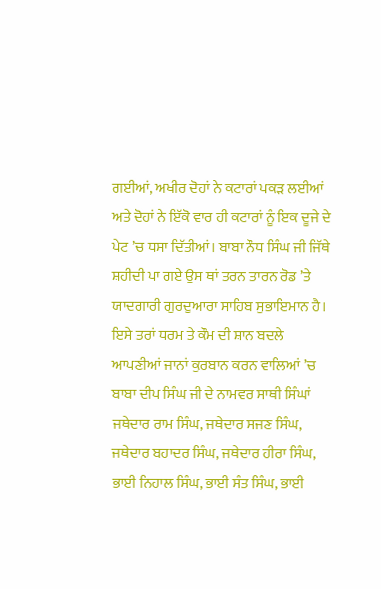ਗਈਆਂ, ਅਖੀਰ ਦੋਹਾਂ ਨੇ ਕਟਾਰਾਂ ਪਕੜ ਲਈਆਂ ਅਤੇ ਦੋਹਾਂ ਨੇ ਇੱਕੋ ਵਾਰ ਹੀ ਕਟਾਰਾਂ ਨੂੰ ਇਕ ਦੂਜੇ ਦੇ ਪੇਟ ’ਚ ਧਸਾ ਦਿੱਤੀਆਂ। ਬਾਬਾ ਨੌਧ ਸਿੰਘ ਜੀ ਜਿੱਥੇ ਸ਼ਹੀਦੀ ਪਾ ਗਏ ਉਸ ਥਾਂ ਤਰਨ ਤਾਰਨ ਰੋਡ ’ਤੇ ਯਾਦਗਾਰੀ ਗੁਰਦੁਆਰਾ ਸਾਹਿਬ ਸੁਭਾਇਮਾਨ ਹੈ।
ਇਸੇ ਤਰਾਂ ਧਰਮ ਤੇ ਕੌਮ ਦੀ ਸ਼ਾਨ ਬਦਲੇ ਆਪਣੀਆਂ ਜਾਨਾਂ ਕੁਰਬਾਨ ਕਰਨ ਵਾਲਿਆਂ ’ਚ ਬਾਬਾ ਦੀਪ ਸਿੰਘ ਜੀ ਦੇ ਨਾਮਵਰ ਸਾਥੀ ਸਿੰਘਾਂ ਜਥੇਦਾਰ ਰਾਮ ਸਿੰਘ, ਜਥੇਦਾਰ ਸਜਣ ਸਿੰਘ, ਜਥੇਦਾਰ ਬਹਾਦਰ ਸਿੰਘ, ਜਥੇਦਾਰ ਹੀਰਾ ਸਿੰਘ, ਭਾਈ ਨਿਹਾਲ ਸਿੰਘ, ਭਾਈ ਸੰਤ ਸਿੰਘ, ਭਾਈ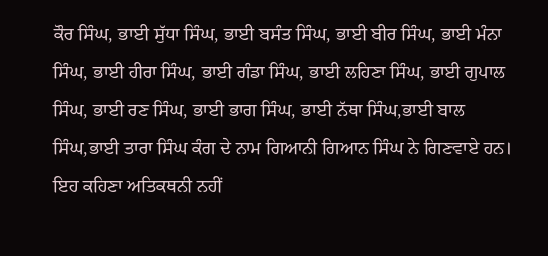ਕੌਰ ਸਿੰਘ, ਭਾਈ ਸੁੱਧਾ ਸਿੰਘ, ਭਾਈ ਬਸੰਤ ਸਿੰਘ, ਭਾਈ ਬੀਰ ਸਿੰਘ, ਭਾਈ ਮੰਨਾ ਸਿੰਘ, ਭਾਈ ਹੀਰਾ ਸਿੰਘ, ਭਾਈ ਗੰਡਾ ਸਿੰਘ, ਭਾਈ ਲਹਿਣਾ ਸਿੰਘ, ਭਾਈ ਗੁਪਾਲ ਸਿੰਘ, ਭਾਈ ਰਣ ਸਿੰਘ, ਭਾਈ ਭਾਗ ਸਿੰਘ, ਭਾਈ ਨੱਥਾ ਸਿੰਘ,ਭਾਈ ਬਾਲ ਸਿੰਘ,ਭਾਈ ਤਾਰਾ ਸਿੰਘ ਕੰਗ ਦੇ ਨਾਮ ਗਿਆਨੀ ਗਿਆਨ ਸਿੰਘ ਨੇ ਗਿਣਵਾਏ ਹਨ। ਇਹ ਕਹਿਣਾ ਅਤਿਕਥਨੀ ਨਹੀਂ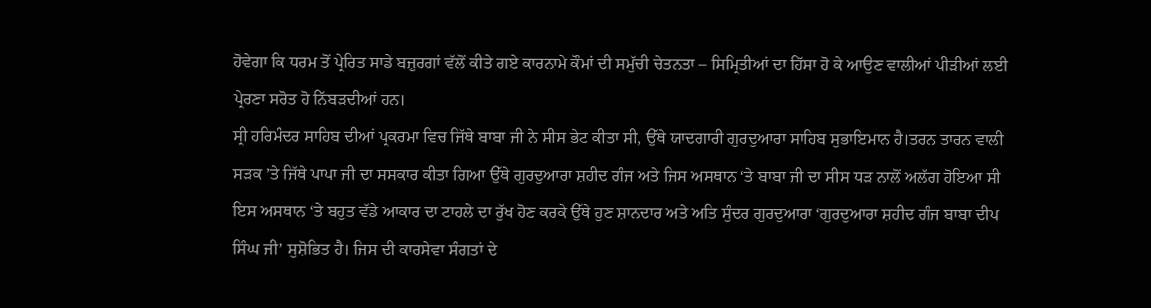ਹੋਵੇਗਾ ਕਿ ਧਰਮ ਤੋਂ ਪ੍ਰੇਰਿਤ ਸਾਡੇ ਬਜ਼ੁਰਗਾਂ ਵੱਲੋਂ ਕੀਤੇ ਗਏ ਕਾਰਨਾਮੇ ਕੌਮਾਂ ਦੀ ਸਮੁੱਚੀ ਚੇਤਨਤਾ – ਸਿਮ੍ਰਿਤੀਆਂ ਦਾ ਹਿੱਸਾ ਹੋ ਕੇ ਆਉਣ ਵਾਲੀਆਂ ਪੀੜੀਆਂ ਲਈ ਪ੍ਰੇਰਣਾ ਸਰੋਤ ਹੋ ਨਿੱਬੜਦੀਆਂ ਹਨ।
ਸ੍ਰੀ ਹਰਿਮੰਦਰ ਸਾਹਿਬ ਦੀਆਂ ਪ੍ਰਕਰਮਾ ਵਿਚ ਜਿੱਥੇ ਬਾਬਾ ਜੀ ਨੇ ਸੀਸ ਭੇਟ ਕੀਤਾ ਸੀ, ਉੱਥੇ ਯਾਦਗਾਰੀ ਗੁਰਦੁਆਰਾ ਸਾਹਿਬ ਸੁਭਾਇਮਾਨ ਹੈ।ਤਰਨ ਤਾਰਨ ਵਾਲੀ ਸੜਕ ’ਤੇ ਜਿੱਥੇ ਪਾਪਾ ਜੀ ਦਾ ਸਸਕਾਰ ਕੀਤਾ ਗਿਆ ਉੱਥੇ ਗੁਰਦੁਆਰਾ ਸ਼ਹੀਦ ਗੰਜ ਅਤੇ ਜਿਸ ਅਸਥਾਨ ‘ਤੇ ਬਾਬਾ ਜੀ ਦਾ ਸੀਸ ਧੜ ਨਾਲੋਂ ਅਲੱਗ ਹੋਇਆ ਸੀ ਇਸ ਅਸਥਾਨ ‘ਤੇ ਬਹੁਤ ਵੱਡੇ ਆਕਾਰ ਦਾ ਟਾਹਲੇ ਦਾ ਰੁੱਖ ਹੋਣ ਕਰਕੇ ਉੱਥੇ ਹੁਣ ਸ਼ਾਨਦਾਰ ਅਤੇ ਅਤਿ ਸੁੰਦਰ ਗੁਰਦੁਆਰਾ ‘ਗੁਰਦੁਆਰਾ ਸ਼ਹੀਦ ਗੰਜ ਬਾਬਾ ਦੀਪ ਸਿੰਘ ਜੀ’ ਸੁਸ਼ੋਭਿਤ ਹੈ। ਜਿਸ ਦੀ ਕਾਰਸੇਵਾ ਸੰਗਤਾਂ ਦੇ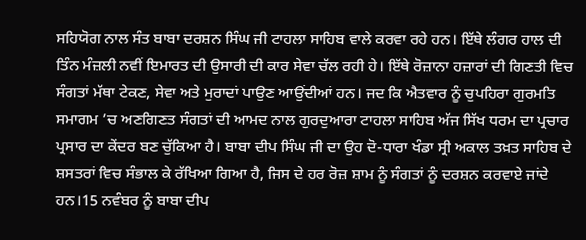ਸਹਿਯੋਗ ਨਾਲ ਸੰਤ ਬਾਬਾ ਦਰਸ਼ਨ ਸਿੰਘ ਜੀ ਟਾਹਲਾ ਸਾਹਿਬ ਵਾਲੇ ਕਰਵਾ ਰਹੇ ਹਨ। ਇੱਥੇ ਲੰਗਰ ਹਾਲ ਦੀ ਤਿੰਨ ਮੰਜ਼ਲੀ ਨਵੀਂ ਇਮਾਰਤ ਦੀ ਉਸਾਰੀ ਦੀ ਕਾਰ ਸੇਵਾ ਚੱਲ ਰਹੀ ਹੇ। ਇੱਥੇ ਰੋਜ਼ਾਨਾ ਹਜ਼ਾਰਾਂ ਦੀ ਗਿਣਤੀ ਵਿਚ ਸੰਗਤਾਂ ਮੱਥਾ ਟੇਕਣ, ਸੇਵਾ ਅਤੇ ਮੁਰਾਦਾਂ ਪਾਉਣ ਆਉਂਦੀਆਂ ਹਨ। ਜਦ ਕਿ ਐਤਵਾਰ ਨੂੰ ਚੁਪਹਿਰਾ ਗੁਰਮਤਿ ਸਮਾਗਮ ’ਚ ਅਣਗਿਣਤ ਸੰਗਤਾਂ ਦੀ ਆਮਦ ਨਾਲ ਗੁਰਦੁਆਰਾ ਟਾਹਲਾ ਸਾਹਿਬ ਅੱਜ ਸਿੱਖ ਧਰਮ ਦਾ ਪ੍ਰਚਾਰ ਪ੍ਰਸਾਰ ਦਾ ਕੇਂਦਰ ਬਣ ਚੁੱਕਿਆ ਹੈ। ਬਾਬਾ ਦੀਪ ਸਿੰਘ ਜੀ ਦਾ ਉਹ ਦੋ-ਧਾਰਾ ਖੰਡਾ ਸ੍ਰੀ ਅਕਾਲ ਤਖ਼ਤ ਸਾਹਿਬ ਦੇ ਸ਼ਸਤਰਾਂ ਵਿਚ ਸੰਭਾਲ ਕੇ ਰੱਖਿਆ ਗਿਆ ਹੈ, ਜਿਸ ਦੇ ਹਰ ਰੋਜ਼ ਸ਼ਾਮ ਨੂੰ ਸੰਗਤਾਂ ਨੂੰ ਦਰਸ਼ਨ ਕਰਵਾਏ ਜਾਂਦੇ ਹਨ।15 ਨਵੰਬਰ ਨੂੰ ਬਾਬਾ ਦੀਪ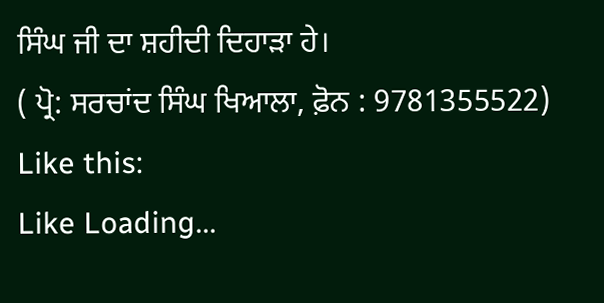ਸਿੰਘ ਜੀ ਦਾ ਸ਼ਹੀਦੀ ਦਿਹਾੜਾ ਹੇ।
( ਪ੍ਰੋ: ਸਰਚਾਂਦ ਸਿੰਘ ਖਿਆਲਾ, ਫ਼ੋਨ : 9781355522)
Like this:
Like Loading...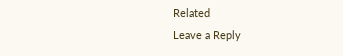Related
Leave a Reply